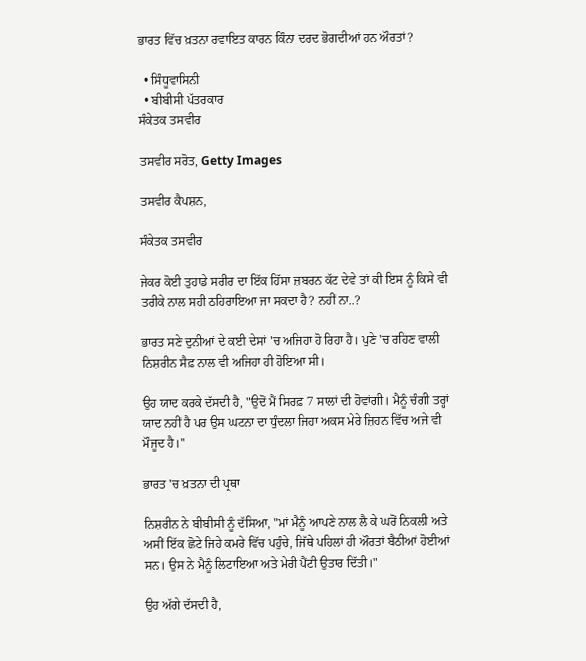ਭਾਰਤ ਵਿੱਚ ਖ਼ਤਨਾ ਰਵਾਇਤ ਕਾਰਨ ਕਿੰਨਾ ਦਰਦ ਭੋਗਦੀਆਂ ਹਨ ਔਰਤਾਂ?

  • ਸਿੰਧੂਵਾਸਿਨੀ
  • ਬੀਬੀਸੀ ਪੱਤਰਕਾਰ
ਸੰਕੇਤਕ ਤਸਵੀਰ

ਤਸਵੀਰ ਸਰੋਤ, Getty Images

ਤਸਵੀਰ ਕੈਪਸ਼ਨ,

ਸੰਕੇਤਕ ਤਸਵੀਰ

ਜੇਕਰ ਕੋਈ ਤੁਹਾਡੇ ਸਰੀਰ ਦਾ ਇੱਕ ਹਿੱਸਾ ਜ਼ਬਰਨ ਕੱਟ ਦੇਵੇ ਤਾਂ ਕੀ ਇਸ ਨੂੰ ਕਿਸੇ ਵੀ ਤਰੀਕੇ ਨਾਲ ਸਹੀ ਠਹਿਰਾਇਆ ਜਾ ਸਕਦਾ ਹੈ? ਨਹੀਂ ਨਾ..?

ਭਾਰਤ ਸਣੇ ਦੁਨੀਆਂ ਦੇ ਕਈ ਦੇਸਾਂ 'ਚ ਅਜਿਹਾ ਹੋ ਰਿਹਾ ਹੈ। ਪੁਣੇ 'ਚ ਰਹਿਣ ਵਾਲੀ ਨਿਸ਼ਰੀਨ ਸੈਫ਼ ਨਾਲ ਵੀ ਅਜਿਹਾ ਹੀ ਹੋਇਆ ਸੀ।

ਉਹ ਯਾਦ ਕਰਕੇ ਦੱਸਦੀ ਹੈ, "ਉਦੋਂ ਮੈਂ ਸਿਰਫ਼ 7 ਸਾਲਾਂ ਦੀ ਹੋਵਾਂਗੀ। ਮੈਨੂੰ ਚੰਗੀ ਤਰ੍ਹਾਂ ਯਾਦ ਨਹੀਂ ਹੈ ਪਰ ਉਸ ਘਟਨਾ ਦਾ ਧੁੰਦਲਾ ਜਿਹਾ ਅਕਸ ਮੇਰੇ ਜ਼ਿਹਨ ਵਿੱਚ ਅਜੇ ਵੀ ਮੌਜੂਦ ਹੈ।''

ਭਾਰਤ 'ਚ ਖ਼ਤਨਾ ਦੀ ਪ੍ਰਥਾ

ਨਿਸ਼ਰੀਨ ਨੇ ਬੀਬੀਸੀ ਨੂੰ ਦੱਸਿਆ, "ਮਾਂ ਮੈਨੂੰ ਆਪਣੇ ਨਾਲ ਲੈ ਕੇ ਘਰੋਂ ਨਿਕਲੀ ਅਤੇ ਅਸੀਂ ਇੱਕ ਛੋਟੇ ਜਿਹੇ ਕਮਰੇ ਵਿੱਚ ਪਹੁੰਚੇ, ਜਿੱਥੇ ਪਹਿਲਾਂ ਹੀ ਔਰਤਾਂ ਬੈਠੀਆਂ ਹੋਈਆਂ ਸਨ। ਉਸ ਨੇ ਮੈਨੂੰ ਲਿਟਾਇਆ ਅਤੇ ਮੇਰੀ ਪੈਂਟੀ ਉਤਾਰ ਦਿੱਤੀ।"

ਉਹ ਅੱਗੇ ਦੱਸਦੀ ਹੈ,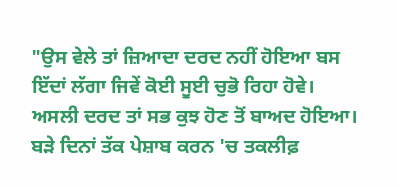"ਉਸ ਵੇਲੇ ਤਾਂ ਜ਼ਿਆਦਾ ਦਰਦ ਨਹੀਂ ਹੋਇਆ ਬਸ ਇੱਦਾਂ ਲੱਗਾ ਜਿਵੇਂ ਕੋਈ ਸੂਈ ਚੁਭੋ ਰਿਹਾ ਹੋਵੇ। ਅਸਲੀ ਦਰਦ ਤਾਂ ਸਭ ਕੁਝ ਹੋਣ ਤੋਂ ਬਾਅਦ ਹੋਇਆ। ਬੜੇ ਦਿਨਾਂ ਤੱਕ ਪੇਸ਼ਾਬ ਕਰਨ 'ਚ ਤਕਲੀਫ਼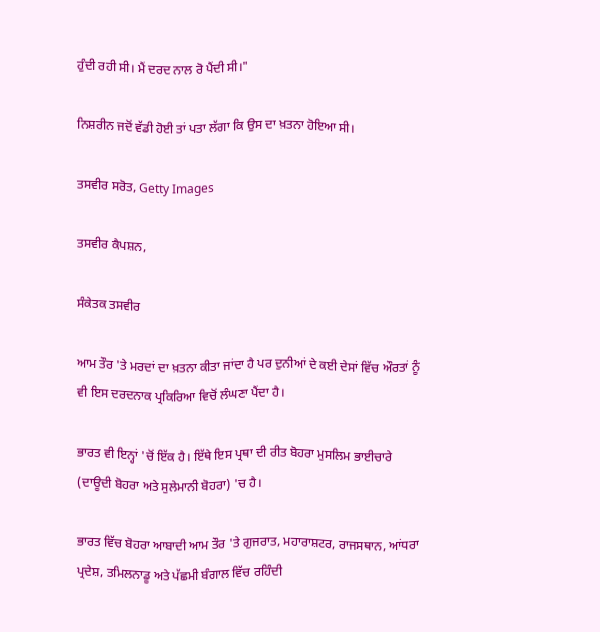ਹੁੰਦੀ ਰਹੀ ਸੀ। ਮੈਂ ਦਰਦ ਨਾਲ ਰੋ ਪੈਂਦੀ ਸੀ।"

ਨਿਸ਼ਰੀਨ ਜਦੋਂ ਵੱਡੀ ਹੋਈ ਤਾਂ ਪਤਾ ਲੱਗਾ ਕਿ ਉਸ ਦਾ ਖ਼ਤਨਾ ਹੋਇਆ ਸੀ।

ਤਸਵੀਰ ਸਰੋਤ, Getty Images

ਤਸਵੀਰ ਕੈਪਸ਼ਨ,

ਸੰਕੇਤਕ ਤਸਵੀਰ

ਆਮ ਤੌਰ 'ਤੇ ਮਰਦਾਂ ਦਾ ਖ਼ਤਨਾ ਕੀਤਾ ਜਾਂਦਾ ਹੈ ਪਰ ਦੁਨੀਆਂ ਦੇ ਕਈ ਦੇਸਾਂ ਵਿੱਚ ਔਰਤਾਂ ਨੂੰ ਵੀ ਇਸ ਦਰਦਨਾਕ ਪ੍ਰਕਿਰਿਆ ਵਿਚੋਂ ਲੰਘਣਾ ਪੈਂਦਾ ਹੈ।

ਭਾਰਤ ਵੀ ਇਨ੍ਹਾਂ 'ਚੋਂ ਇੱਕ ਹੈ। ਇੱਥੇ ਇਸ ਪ੍ਰਥਾ ਦੀ ਰੀਤ ਬੋਹਰਾ ਮੁਸਲਿਮ ਭਾਈਚਾਰੇ (ਦਾਊਦੀ ਬੋਹਰਾ ਅਤੇ ਸੁਲੇਮਾਨੀ ਬੋਹਰਾ) 'ਚ ਹੈ।

ਭਾਰਤ ਵਿੱਚ ਬੋਹਰਾ ਆਬਾਦੀ ਆਮ ਤੌਰ 'ਤੇ ਗੁਜਰਾਤ, ਮਹਾਰਾਸ਼ਟਰ, ਰਾਜਸਥਾਨ, ਆਂਧਰਾ ਪ੍ਰਦੇਸ਼, ਤਮਿਲਨਾਡੂ ਅਤੇ ਪੱਛਮੀ ਬੰਗਾਲ ਵਿੱਚ ਰਹਿੰਦੀ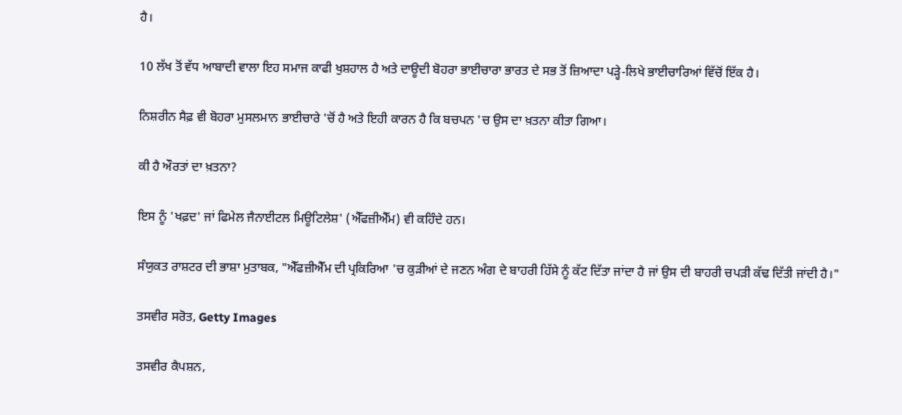ਹੈ।

10 ਲੱਖ ਤੋਂ ਵੱਧ ਆਬਾਦੀ ਵਾਲਾ ਇਹ ਸਮਾਜ ਕਾਫੀ ਖੁਸ਼ਹਾਲ ਹੈ ਅਤੇ ਦਾਊਦੀ ਬੋਹਰਾ ਭਾਈਚਾਰਾ ਭਾਰਤ ਦੇ ਸਭ ਤੋਂ ਜ਼ਿਆਦਾ ਪੜ੍ਹੇ-ਲਿਖੇ ਭਾਈਚਾਰਿਆਂ ਵਿੱਚੋਂ ਇੱਕ ਹੈ।

ਨਿਸ਼ਰੀਨ ਸੈਫ਼ ਵੀ ਬੋਹਰਾ ਮੁਸਲਮਾਨ ਭਾਈਚਾਰੇ 'ਚੋਂ ਹੈ ਅਤੇ ਇਹੀ ਕਾਰਨ ਹੈ ਕਿ ਬਚਪਨ 'ਚ ਉਸ ਦਾ ਖ਼ਤਨਾ ਕੀਤਾ ਗਿਆ।

ਕੀ ਹੈ ਔਰਤਾਂ ਦਾ ਖ਼ਤਨਾ?

ਇਸ ਨੂੰ 'ਖਫ਼ਦ' ਜਾਂ ਫਿਮੇਲ ਜੈਨਾਈਟਲ ਮਿਊਟਿਲੇਸ਼' (ਐੱਫਜ਼ੀਐੱਮ) ਵੀ ਕਹਿੰਦੇ ਹਨ।

ਸੰਯੁਕਤ ਰਾਸ਼ਟਰ ਦੀ ਭਾਸ਼ਾ ਮੁਤਾਬਕ, "ਐੱਫਜ਼ੀਐੱਮ ਦੀ ਪ੍ਰਕਿਰਿਆ 'ਚ ਕੁੜੀਆਂ ਦੇ ਜਣਨ ਅੰਗ ਦੇ ਬਾਹਰੀ ਹਿੱਸੇ ਨੂੰ ਕੱਟ ਦਿੱਤਾ ਜਾਂਦਾ ਹੈ ਜਾਂ ਉਸ ਦੀ ਬਾਹਰੀ ਚਪੜੀ ਕੱਢ ਦਿੱਤੀ ਜਾਂਦੀ ਹੈ।"

ਤਸਵੀਰ ਸਰੋਤ, Getty Images

ਤਸਵੀਰ ਕੈਪਸ਼ਨ,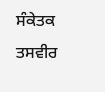ਸੰਕੇਤਕ ਤਸਵੀਰ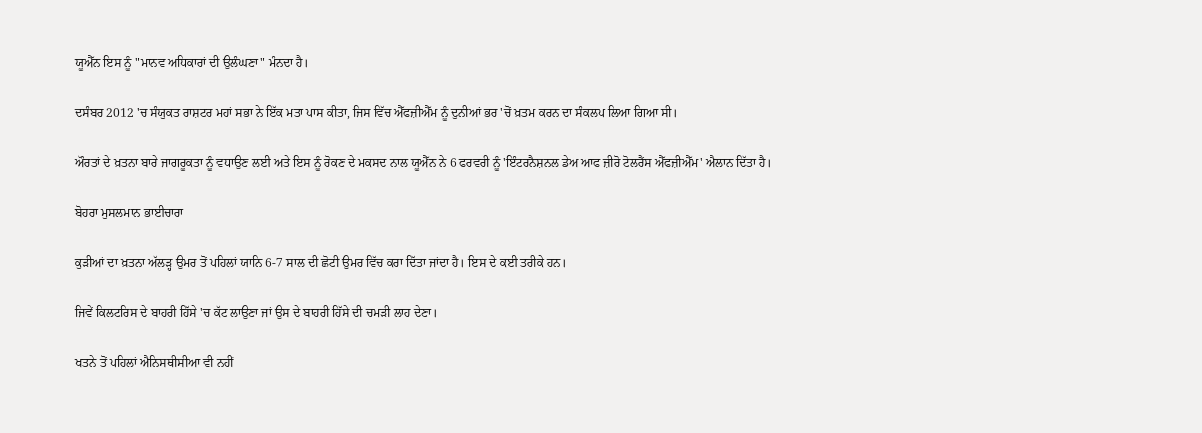ਯੂਐੱਨ ਇਸ ਨੂੰ "ਮਾਨਵ ਅਧਿਕਾਰਾਂ ਦੀ ਉਲੰਘਣਾ" ਮੰਨਦਾ ਹੈ।

ਦਸੰਬਰ 2012 'ਚ ਸੰਯੁਕਤ ਰਾਸ਼ਟਰ ਮਹਾਂ ਸਭਾ ਨੇ ਇੱਕ ਮਤਾ ਪਾਸ ਕੀਤਾ, ਜਿਸ ਵਿੱਚ ਐੱਫਜ਼ੀਐੱਮ ਨੂੰ ਦੁਨੀਆਂ ਭਰ 'ਚੋਂ ਖ਼ਤਮ ਕਰਨ ਦਾ ਸੰਕਲਪ ਲਿਆ ਗਿਆ ਸੀ।

ਔਰਤਾਂ ਦੇ ਖ਼ਤਨਾ ਬਾਰੇ ਜਾਗਰੂਕਤਾ ਨੂੰ ਵਧਾਉਣ ਲਈ ਅਤੇ ਇਸ ਨੂੰ ਰੋਕਣ ਦੇ ਮਕਸਦ ਨਾਲ ਯੂਐੱਨ ਨੇ 6 ਫਰਵਰੀ ਨੂੰ 'ਇੰਟਰਨੈਸ਼ਨਲ ਡੇਅ ਆਫ ਜ਼ੀਰੋ ਟੋਲਰੈਂਸ ਐੱਫਜ਼ੀਐੱਮ' ਐਲਾਨ ਦਿੱਤਾ ਹੈ।

ਬੋਹਰਾ ਮੁਸਲਮਾਨ ਭਾਈਚਾਰਾ

ਕੁੜੀਆਂ ਦਾ ਖ਼ਤਨਾ ਅੱਲੜ੍ਹ ਉਮਰ ਤੋਂ ਪਹਿਲਾਂ ਯਾਨਿ 6-7 ਸਾਲ ਦੀ ਛੋਟੀ ਉਮਰ ਵਿੱਚ ਕਰਾ ਦਿੱਤਾ ਜਾਂਦਾ ਹੈ। ਇਸ ਦੇ ਕਈ ਤਰੀਕੇ ਹਨ।

ਜਿਵੇਂ ਕਿਲਟਰਿਸ ਦੇ ਬਾਹਰੀ ਹਿੱਸੇ 'ਚ ਕੱਟ ਲਾਉਣਾ ਜਾਂ ਉਸ ਦੇ ਬਾਹਰੀ ਹਿੱਸੇ ਦੀ ਚਮੜੀ ਲਾਹ ਦੇਣਾ।

ਖਤਨੇ ਤੋਂ ਪਹਿਲਾਂ ਐਨਿਸਥੀਸੀਆ ਵੀ ਨਹੀਂ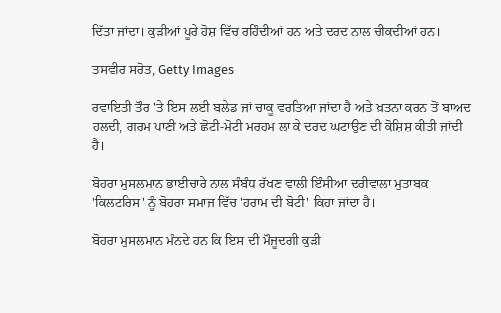ਦਿੱਤਾ ਜਾਂਦਾ। ਕੁੜੀਆਂ ਪੂਰੇ ਹੋਸ਼ ਵਿੱਚ ਰਹਿੰਦੀਆਂ ਹਨ ਅਤੇ ਦਰਦ ਨਾਲ ਚੀਕਦੀਆਂ ਹਨ।

ਤਸਵੀਰ ਸਰੋਤ, Getty Images

ਰਵਾਇਤੀ ਤੌਰ 'ਤੇ ਇਸ ਲਈ ਬਲੇਡ ਜਾਂ ਚਾਕੂ ਵਰਤਿਆ ਜਾਂਦਾ ਹੈ ਅਤੇ ਖ਼ਤਨਾ ਕਰਨ ਤੋਂ ਬਾਅਦ ਹਲਦੀ, ਗਰਮ ਪਾਣੀ ਅਤੇ ਛੋਟੀ-ਮੋਟੀ ਮਰਹਮ ਲਾ ਕੇ ਦਰਦ ਘਟਾਉਣ ਦੀ ਕੋਸ਼ਿਸ਼ ਕੀਤੀ ਜਾਂਦੀ ਹੈ।

ਬੋਹਰਾ ਮੁਸਲਮਾਨ ਭਾਈਚਾਰੇ ਨਾਲ ਸੰਬੰਧ ਰੱਖਣ ਵਾਲੀ ਇੰਸੀਆ ਦਰੀਵਾਲਾ ਮੁਤਾਬਕ 'ਕਿਲਟਰਿਸ' ਨੂੰ ਬੋਹਰਾ ਸਮਾਜ ਵਿੱਚ 'ਹਰਾਮ ਦੀ ਬੋਟੀ' ਕਿਹਾ ਜਾਂਦਾ ਹੈ।

ਬੋਹਰਾ ਮੁਸਲਮਾਨ ਮੰਨਦੇ ਹਨ ਕਿ ਇਸ ਦੀ ਮੌਜੂਦਗੀ ਕੁੜੀ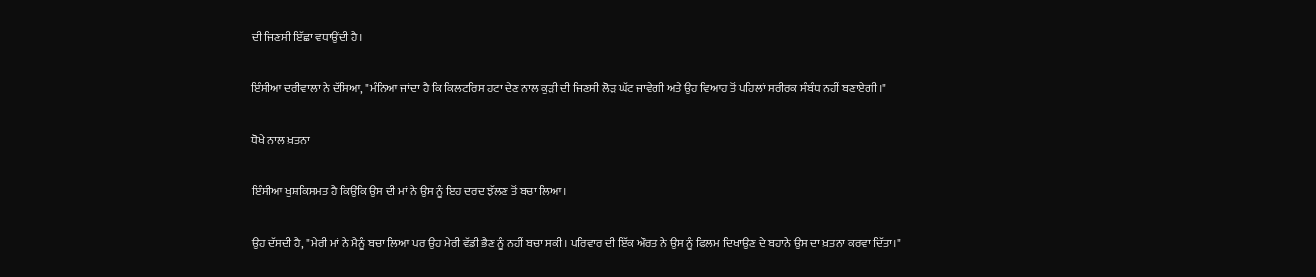ਦੀ ਜਿਣਸੀ ਇੱਛਾ ਵਧਾਉਂਦੀ ਹੈ।

ਇੰਸੀਆ ਦਰੀਵਾਲਾ ਨੇ ਦੱਸਿਆ, "ਮੰਨਿਆ ਜਾਂਦਾ ਹੈ ਕਿ ਕਿਲਟਰਿਸ ਹਟਾ ਦੇਣ ਨਾਲ ਕੁੜੀ ਦੀ ਜਿਣਸੀ ਲੋੜ ਘੱਟ ਜਾਵੇਗੀ ਅਤੇ ਉਹ ਵਿਆਹ ਤੋਂ ਪਹਿਲਾਂ ਸਰੀਰਕ ਸੰਬੰਧ ਨਹੀਂ ਬਣਾਏਗੀ।"

ਧੋਖੇ ਨਾਲ ਖ਼ਤਨਾ

ਇੰਸੀਆ ਖੁਸ਼ਕਿਸਮਤ ਹੈ ਕਿਉਂਕਿ ਉਸ ਦੀ ਮਾਂ ਨੇ ਉਸ ਨੂੰ ਇਹ ਦਰਦ ਝੱਲਣ ਤੋਂ ਬਚਾ ਲਿਆ।

ਉਹ ਦੱਸਦੀ ਹੈ, "ਮੇਰੀ ਮਾਂ ਨੇ ਮੈਨੂੰ ਬਚਾ ਲਿਆ ਪਰ ਉਹ ਮੇਰੀ ਵੱਡੀ ਭੈਣ ਨੂੰ ਨਹੀਂ ਬਚਾ ਸਕੀ। ਪਰਿਵਾਰ ਦੀ ਇੱਕ ਔਰਤ ਨੇ ਉਸ ਨੂੰ ਫਿਲਮ ਦਿਖਾਉਣ ਦੇ ਬਹਾਨੇ ਉਸ ਦਾ ਖ਼ਤਨਾ ਕਰਵਾ ਦਿੱਤਾ।"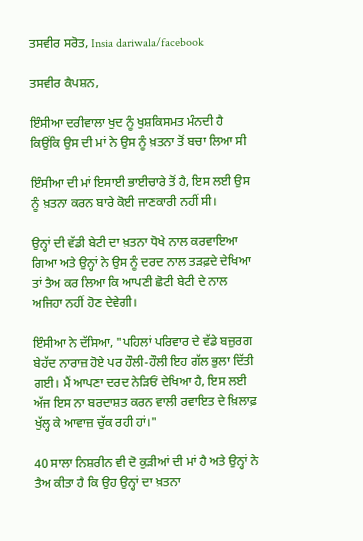ਤਸਵੀਰ ਸਰੋਤ, Insia dariwala/facebook

ਤਸਵੀਰ ਕੈਪਸ਼ਨ,

ਇੰਸੀਆ ਦਰੀਵਾਲਾ ਖੁਦ ਨੂੰ ਖੁਸ਼ਕਿਸਮਤ ਮੰਨਦੀ ਹੈ ਕਿਉਂਕਿ ਉਸ ਦੀ ਮਾਂ ਨੇ ਉਸ ਨੂੰ ਖ਼ਤਨਾ ਤੋਂ ਬਚਾ ਲਿਆ ਸੀ

ਇੰਸੀਆ ਦੀ ਮਾਂ ਇਸਾਈ ਭਾਈਚਾਰੇ ਤੋਂ ਹੈ, ਇਸ ਲਈ ਉਸ ਨੂੰ ਖ਼ਤਨਾ ਕਰਨ ਬਾਰੇ ਕੋਈ ਜਾਣਕਾਰੀ ਨਹੀਂ ਸੀ।

ਉਨ੍ਹਾਂ ਦੀ ਵੱਡੀ ਬੇਟੀ ਦਾ ਖ਼ਤਨਾ ਧੋਖੇ ਨਾਲ ਕਰਵਾਇਆ ਗਿਆ ਅਤੇ ਉਨ੍ਹਾਂ ਨੇ ਉਸ ਨੂੰ ਦਰਦ ਨਾਲ ਤੜਫ਼ਦੇ ਦੇਖਿਆ ਤਾਂ ਤੈਅ ਕਰ ਲਿਆ ਕਿ ਆਪਣੀ ਛੋਟੀ ਬੇਟੀ ਦੇ ਨਾਲ ਅਜਿਹਾ ਨਹੀਂ ਹੋਣ ਦੇਵੇਗੀ।

ਇੰਸੀਆ ਨੇ ਦੱਸਿਆ, "ਪਹਿਲਾਂ ਪਰਿਵਾਰ ਦੇ ਵੱਡੇ ਬਜ਼ੁਰਗ ਬੇਹੱਦ ਨਾਰਾਜ਼ ਹੋਏ ਪਰ ਹੌਲੀ-ਹੌਲੀ ਇਹ ਗੱਲ ਭੁਲਾ ਦਿੱਤੀ ਗਈ। ਮੈਂ ਆਪਣਾ ਦਰਦ ਨੇੜਿਓਂ ਦੇਖਿਆ ਹੈ, ਇਸ ਲਈ ਅੱਜ ਇਸ ਨਾ ਬਰਦਾਸ਼ਤ ਕਰਨ ਵਾਲੀ ਰਵਾਇਤ ਦੇ ਖ਼ਿਲਾਫ਼ ਖੁੱਲ੍ਹ ਕੇ ਆਵਾਜ਼ ਚੁੱਕ ਰਹੀ ਹਾਂ।"

40 ਸਾਲਾ ਨਿਸ਼ਰੀਨ ਵੀ ਦੋ ਕੁੜੀਆਂ ਦੀ ਮਾਂ ਹੈ ਅਤੇ ਉਨ੍ਹਾਂ ਨੇ ਤੈਅ ਕੀਤਾ ਹੈ ਕਿ ਉਹ ਉਨ੍ਹਾਂ ਦਾ ਖ਼ਤਨਾ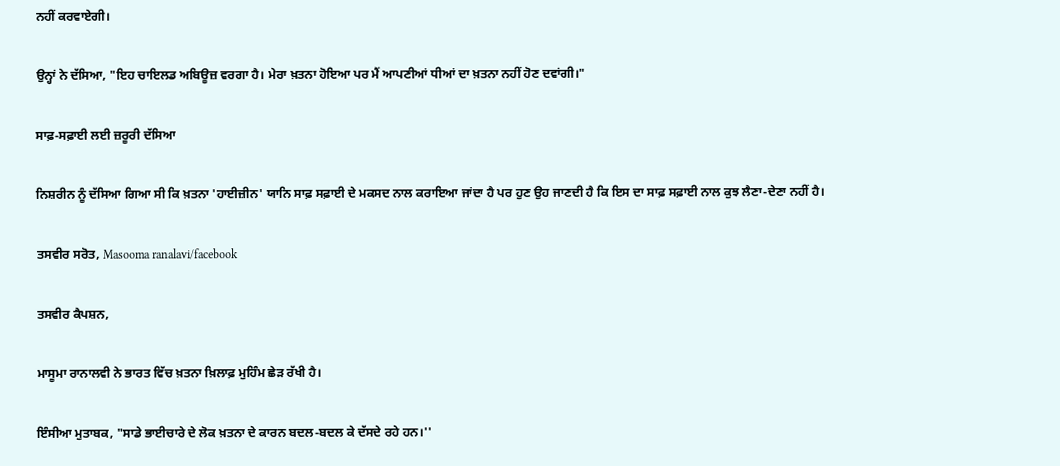ਨਹੀਂ ਕਰਵਾਏਗੀ।

ਉਨ੍ਹਾਂ ਨੇ ਦੱਸਿਆ, "ਇਹ ਚਾਇਲਡ ਅਬਿਊਜ਼ ਵਰਗਾ ਹੈ। ਮੇਰਾ ਖ਼ਤਨਾ ਹੋਇਆ ਪਰ ਮੈਂ ਆਪਣੀਆਂ ਧੀਆਂ ਦਾ ਖ਼ਤਨਾ ਨਹੀਂ ਹੋਣ ਦਵਾਂਗੀ।"

ਸਾਫ਼-ਸਫ਼ਾਈ ਲਈ ਜ਼ਰੂਰੀ ਦੱਸਿਆ

ਨਿਸ਼ਰੀਨ ਨੂੰ ਦੱਸਿਆ ਗਿਆ ਸੀ ਕਿ ਖ਼ਤਨਾ 'ਹਾਈਜ਼ੀਨ' ਯਾਨਿ ਸਾਫ਼ ਸਫ਼ਾਈ ਦੇ ਮਕਸਦ ਨਾਲ ਕਰਾਇਆ ਜਾਂਦਾ ਹੈ ਪਰ ਹੁਣ ਉਹ ਜਾਣਦੀ ਹੈ ਕਿ ਇਸ ਦਾ ਸਾਫ਼ ਸਫ਼ਾਈ ਨਾਲ ਕੁਝ ਲੈਣਾ-ਦੇਣਾ ਨਹੀਂ ਹੈ।

ਤਸਵੀਰ ਸਰੋਤ, Masooma ranalavi/facebook

ਤਸਵੀਰ ਕੈਪਸ਼ਨ,

ਮਾਸੂਮਾ ਰਾਨਾਲਵੀ ਨੇ ਭਾਰਤ ਵਿੱਚ ਖ਼ਤਨਾ ਖ਼ਿਲਾਫ਼ ਮੁਹਿੰਮ ਛੇੜ ਰੱਖੀ ਹੈ।

ਇੰਸੀਆ ਮੁਤਾਬਕ, "ਸਾਡੇ ਭਾਈਚਾਰੇ ਦੇ ਲੋਕ ਖ਼ਤਨਾ ਦੇ ਕਾਰਨ ਬਦਲ-ਬਦਲ ਕੇ ਦੱਸਦੇ ਰਹੇ ਹਨ।''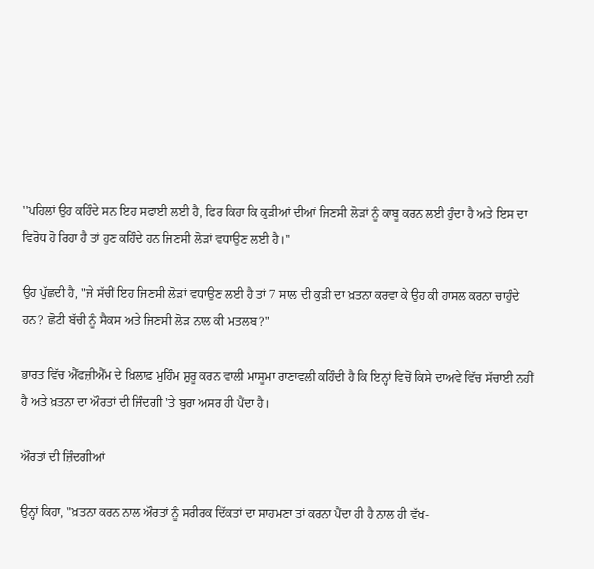''ਪਹਿਲਾਂ ਉਹ ਕਹਿੰਦੇ ਸਨ ਇਹ ਸਫਾਈ ਲਈ ਹੈ, ਫਿਰ ਕਿਹਾ ਕਿ ਕੁੜੀਆਂ ਦੀਆਂ ਜਿਣਸੀ ਲੋੜਾਂ ਨੂੰ ਕਾਬੂ ਕਰਨ ਲਈ ਹੁੰਦਾ ਹੈ ਅਤੇ ਇਸ ਦਾ ਵਿਰੋਧ ਹੋ ਰਿਹਾ ਹੈ ਤਾਂ ਹੁਣ ਕਹਿੰਦੇ ਹਨ ਜਿਣਸੀ ਲੋੜਾਂ ਵਧਾਉਣ ਲਈ ਹੈ।''

ਉਹ ਪੁੱਛਦੀ ਹੈ, "ਜੇ ਸੱਚੀਂ ਇਹ ਜਿਣਸੀ ਲੋੜਾਂ ਵਧਾਉਣ ਲਈ ਹੈ ਤਾਂ 7 ਸਾਲ ਦੀ ਕੁੜੀ ਦਾ ਖ਼ਤਨਾ ਕਰਵਾ ਕੇ ਉਹ ਕੀ ਹਾਸਲ ਕਰਨਾ ਚਾਹੁੰਦੇ ਹਨ? ਛੋਟੀ ਬੱਚੀ ਨੂੰ ਸੈਕਸ ਅਤੇ ਜਿਣਸੀ ਲੋੜ ਨਾਲ ਕੀ ਮਤਲਬ?"

ਭਾਰਤ ਵਿੱਚ ਐੱਫਜ਼ੀਐੱਮ ਦੇ ਖ਼ਿਲਾਫ਼ ਮੁਹਿੰਮ ਸ਼ੁਰੂ ਕਰਨ ਵਾਲੀ ਮਾਸੂਮਾ ਰਾਣਾਵਲੀ ਕਹਿੰਦੀ ਹੈ ਕਿ ਇਨ੍ਹਾਂ ਵਿਚੋਂ ਕਿਸੇ ਦਾਅਵੇ ਵਿੱਚ ਸੱਚਾਈ ਨਹੀਂ ਹੈ ਅਤੇ ਖ਼ਤਨਾ ਦਾ ਔਰਤਾਂ ਦੀ ਜਿੰਦਗੀ 'ਤੇ ਬੁਰਾ ਅਸਰ ਹੀ ਪੈਂਦਾ ਹੈ।

ਔਰਤਾਂ ਦੀ ਜ਼ਿੰਦਗੀਆਂ

ਉਨ੍ਹਾਂ ਕਿਹਾ, "ਖ਼ਤਨਾ ਕਰਨ ਨਾਲ ਔਰਤਾਂ ਨੂੰ ਸਰੀਰਕ ਦਿੱਕਤਾਂ ਦਾ ਸਾਹਮਣਾ ਤਾਂ ਕਰਨਾ ਪੈਂਦਾ ਹੀ ਹੈ ਨਾਲ ਹੀ ਵੱਖ-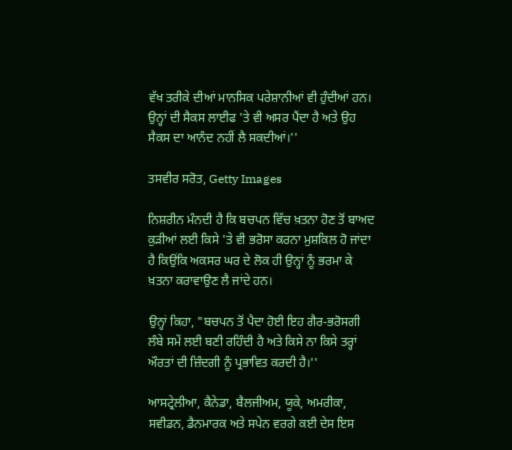ਵੱਖ ਤਰੀਕੇ ਦੀਆਂ ਮਾਨਸਿਕ ਪਰੇਸ਼ਾਨੀਆਂ ਵੀ ਹੁੰਦੀਆਂ ਹਨ। ਉਨ੍ਹਾਂ ਦੀ ਸੈਕਸ ਲਾਈਫ 'ਤੇ ਵੀ ਅਸਰ ਪੈਂਦਾ ਹੈ ਅਤੇ ਉਹ ਸੈਕਸ ਦਾ ਆਨੰਦ ਨਹੀਂ ਲੈ ਸਕਦੀਆਂ।''

ਤਸਵੀਰ ਸਰੋਤ, Getty Images

ਨਿਸ਼ਰੀਨ ਮੰਨਦੀ ਹੈ ਕਿ ਬਚਪਨ ਵਿੱਚ ਖ਼ਤਨਾ ਹੋਣ ਤੋਂ ਬਾਅਦ ਕੁੜੀਆਂ ਲਈ ਕਿਸੇ 'ਤੇ ਵੀ ਭਰੋਸਾ ਕਰਨਾ ਮੁਸ਼ਕਿਲ ਹੋ ਜਾਂਦਾ ਹੈ ਕਿਉਂਕਿ ਅਕਸਰ ਘਰ ਦੇ ਲੋਕ ਹੀ ਉਨ੍ਹਾਂ ਨੂੰ ਭਰਮਾ ਕੇ ਖ਼ਤਨਾ ਕਰਾਵਾਉਣ ਲੈ ਜਾਂਦੇ ਹਨ।

ਉਨ੍ਹਾਂ ਕਿਹਾ, "ਬਚਪਨ ਤੋਂ ਪੈਦਾ ਹੋਈ ਇਹ ਗੈਰ-ਭਰੋਸਗੀ ਲੰਬੇ ਸਮੇਂ ਲਈ ਬਣੀ ਰਹਿੰਦੀ ਹੈ ਅਤੇ ਕਿਸੇ ਨਾ ਕਿਸੇ ਤਰ੍ਹਾਂ ਔਰਤਾਂ ਦੀ ਜ਼ਿੰਦਗੀ ਨੂੰ ਪ੍ਰਭਾਵਿਤ ਕਰਦੀ ਹੈ।''

ਆਸਟ੍ਰੇਲੀਆ, ਕੈਨੇਡਾ, ਬੈਲਜੀਅਮ, ਯੂਕੇ, ਅਮਰੀਕਾ, ਸਵੀਡਨ, ਡੈਨਮਾਰਕ ਅਤੇ ਸਪੇਨ ਵਰਗੇ ਕਈ ਦੇਸ ਇਸ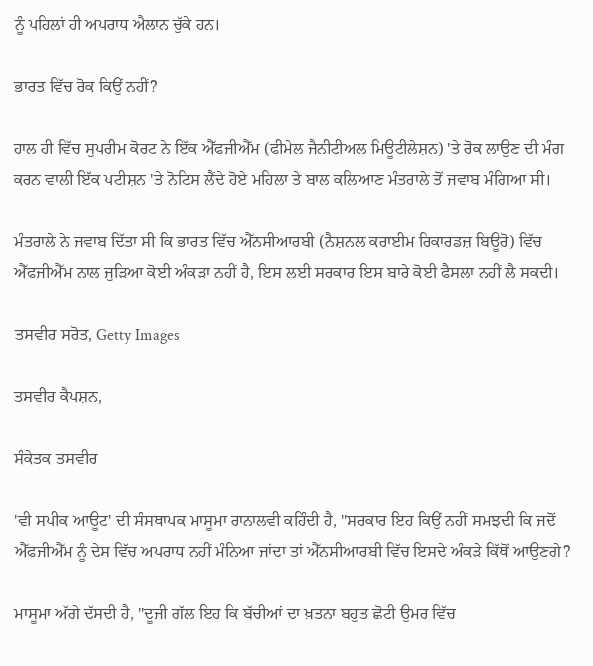ਨੂੰ ਪਹਿਲਾਂ ਹੀ ਅਪਰਾਧ ਐਲਾਨ ਚੁੱਕੇ ਹਨ।

ਭਾਰਤ ਵਿੱਚ ਰੋਕ ਕਿਉਂ ਨਹੀਂ?

ਹਾਲ ਹੀ ਵਿੱਚ ਸੁਪਰੀਮ ਕੋਰਟ ਨੇ ਇੱਕ ਐੱਫਜੀਐੱਮ (ਫੀਮੇਲ ਜੈਨੀਟੀਅਲ ਮਿਊਟੀਲੇਸ਼ਨ) 'ਤੇ ਰੋਕ ਲਾਉਣ ਦੀ ਮੰਗ ਕਰਨ ਵਾਲੀ ਇੱਕ ਪਟੀਸ਼ਨ 'ਤੇ ਨੋਟਿਸ ਲੈਂਦੇ ਹੋਏ ਮਹਿਲਾ ਤੇ ਬਾਲ ਕਲਿਆਣ ਮੰਤਰਾਲੇ ਤੋਂ ਜਵਾਬ ਮੰਗਿਆ ਸੀ।

ਮੰਤਰਾਲੇ ਨੇ ਜਵਾਬ ਦਿੱਤਾ ਸੀ ਕਿ ਭਾਰਤ ਵਿੱਚ ਐੱਨਸੀਆਰਬੀ (ਨੈਸ਼ਨਲ ਕਰਾਈਮ ਰਿਕਾਰਡਜ਼ ਬਿਊਰੋ) ਵਿੱਚ ਐੱਫਜੀਐੱਮ ਨਾਲ ਜੁੜਿਆ ਕੋਈ ਅੰਕੜਾ ਨਹੀਂ ਹੈ, ਇਸ ਲਈ ਸਰਕਾਰ ਇਸ ਬਾਰੇ ਕੋਈ ਫੈਸਲਾ ਨਹੀਂ ਲੈ ਸਕਦੀ।

ਤਸਵੀਰ ਸਰੋਤ, Getty Images

ਤਸਵੀਰ ਕੈਪਸ਼ਨ,

ਸੰਕੇਤਕ ਤਸਵੀਰ

'ਵੀ ਸਪੀਕ ਆਊਟ' ਦੀ ਸੰਸਥਾਪਕ ਮਾਸੂਮਾ ਰਾਨਾਲਵੀ ਕਹਿੰਦੀ ਹੈ, "ਸਰਕਾਰ ਇਹ ਕਿਉਂ ਨਹੀਂ ਸਮਝਦੀ ਕਿ ਜਦੋਂ ਐੱਫਜੀਐੱਮ ਨੂੰ ਦੇਸ ਵਿੱਚ ਅਪਰਾਧ ਨਹੀਂ ਮੰਨਿਆ ਜਾਂਦਾ ਤਾਂ ਐੱਨਸੀਆਰਬੀ ਵਿੱਚ ਇਸਦੇ ਅੰਕੜੇ ਕਿੱਥੋਂ ਆਉਣਗੇ?

ਮਾਸੂਮਾ ਅੱਗੇ ਦੱਸਦੀ ਹੈ, "ਦੂਜੀ ਗੱਲ ਇਹ ਕਿ ਬੱਚੀਆਂ ਦਾ ਖ਼ਤਨਾ ਬਹੁਤ ਛੋਟੀ ਉਮਰ ਵਿੱਚ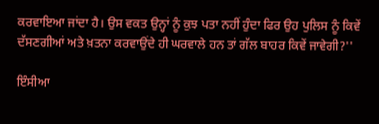ਕਰਵਾਇਆ ਜਾਂਦਾ ਹੈ। ਉਸ ਵਕਤ ਉਨ੍ਹਾਂ ਨੂੰ ਕੁਝ ਪਤਾ ਨਹੀਂ ਹੁੰਦਾ ਫਿਰ ਉਹ ਪੁਲਿਸ ਨੂੰ ਕਿਵੇਂ ਦੱਸਣਗੀਆਂ ਅਤੇ ਖ਼ਤਨਾ ਕਰਵਾਉਂਦੇ ਹੀ ਘਰਵਾਲੇ ਹਨ ਤਾਂ ਗੱਲ ਬਾਹਰ ਕਿਵੇਂ ਜਾਵੇਗੀ?''

ਇੰਸੀਆ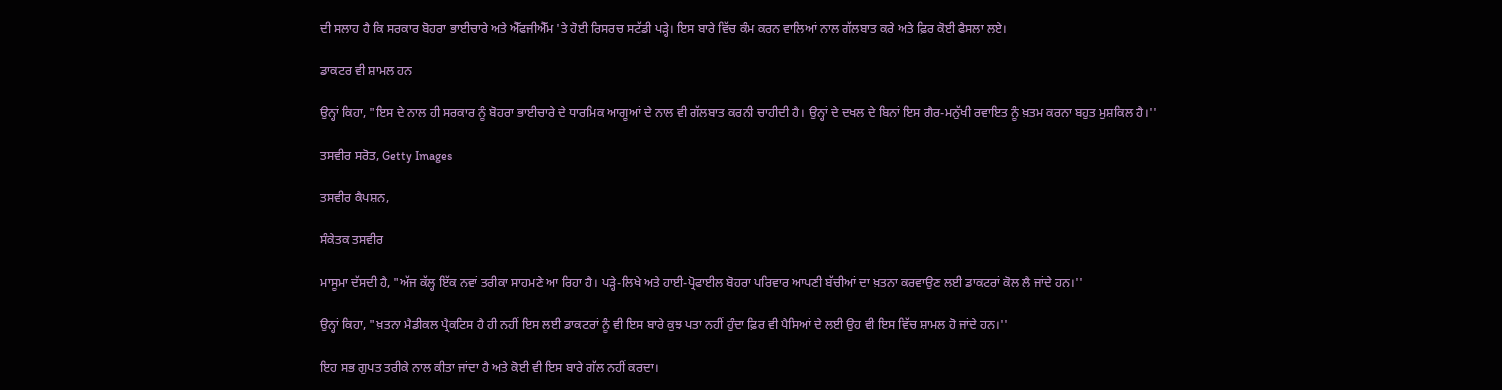ਦੀ ਸਲਾਹ ਹੈ ਕਿ ਸਰਕਾਰ ਬੋਹਰਾ ਭਾਈਚਾਰੇ ਅਤੇ ਐੱਫਜੀਐੱਮ 'ਤੇ ਹੋਈ ਰਿਸਰਚ ਸਟੱਡੀ ਪੜ੍ਹੇ। ਇਸ ਬਾਰੇ ਵਿੱਚ ਕੰਮ ਕਰਨ ਵਾਲਿਆਂ ਨਾਲ ਗੱਲਬਾਤ ਕਰੇ ਅਤੇ ਫ਼ਿਰ ਕੋਈ ਫੈਸਲਾ ਲਏ।

ਡਾਕਟਰ ਵੀ ਸ਼ਾਮਲ ਹਨ

ਉਨ੍ਹਾਂ ਕਿਹਾ, "ਇਸ ਦੇ ਨਾਲ ਹੀ ਸਰਕਾਰ ਨੂੰ ਬੋਹਰਾ ਭਾਈਚਾਰੇ ਦੇ ਧਾਰਮਿਕ ਆਗੂਆਂ ਦੇ ਨਾਲ ਵੀ ਗੱਲਬਾਤ ਕਰਨੀ ਚਾਹੀਦੀ ਹੈ। ਉਨ੍ਹਾਂ ਦੇ ਦਖਲ ਦੇ ਬਿਨਾਂ ਇਸ ਗੈਰ-ਮਨੁੱਖੀ ਰਵਾਇਤ ਨੂੰ ਖ਼ਤਮ ਕਰਨਾ ਬਹੁਤ ਮੁਸ਼ਕਿਲ ਹੈ।''

ਤਸਵੀਰ ਸਰੋਤ, Getty Images

ਤਸਵੀਰ ਕੈਪਸ਼ਨ,

ਸੰਕੇਤਕ ਤਸਵੀਰ

ਮਾਸੂਮਾ ਦੱਸਦੀ ਹੈ, "ਅੱਜ ਕੱਲ੍ਹ ਇੱਕ ਨਵਾਂ ਤਰੀਕਾ ਸਾਹਮਣੇ ਆ ਰਿਹਾ ਹੈ। ਪੜ੍ਹੇ-ਲਿਖੇ ਅਤੇ ਹਾਈ-ਪ੍ਰੋਫਾਈਲ ਬੋਹਰਾ ਪਰਿਵਾਰ ਆਪਣੀ ਬੱਚੀਆਂ ਦਾ ਖ਼ਤਨਾ ਕਰਵਾਉਣ ਲਈ ਡਾਕਟਰਾਂ ਕੋਲ ਲੈ ਜਾਂਦੇ ਹਨ।''

ਉਨ੍ਹਾਂ ਕਿਹਾ, "ਖ਼ਤਨਾ ਮੈਡੀਕਲ ਪ੍ਰੈਕਟਿਸ ਹੈ ਹੀ ਨਹੀਂ ਇਸ ਲਈ ਡਾਕਟਰਾਂ ਨੂੰ ਵੀ ਇਸ ਬਾਰੇ ਕੁਝ ਪਤਾ ਨਹੀਂ ਹੁੰਦਾ ਫ਼ਿਰ ਵੀ ਪੈਸਿਆਂ ਦੇ ਲਈ ਉਹ ਵੀ ਇਸ ਵਿੱਚ ਸ਼ਾਮਲ ਹੋ ਜਾਂਦੇ ਹਨ।''

ਇਹ ਸਭ ਗੁਪਤ ਤਰੀਕੇ ਨਾਲ ਕੀਤਾ ਜਾਂਦਾ ਹੈ ਅਤੇ ਕੋਈ ਵੀ ਇਸ ਬਾਰੇ ਗੱਲ ਨਹੀਂ ਕਰਦਾ।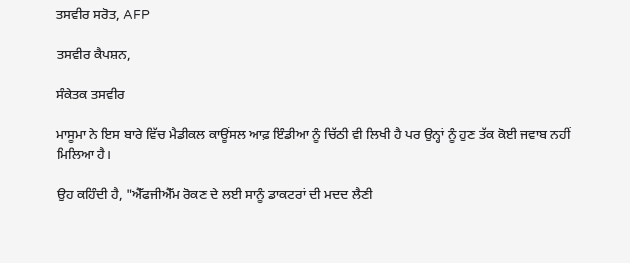ਤਸਵੀਰ ਸਰੋਤ, AFP

ਤਸਵੀਰ ਕੈਪਸ਼ਨ,

ਸੰਕੇਤਕ ਤਸਵੀਰ

ਮਾਸੂਮਾ ਨੇ ਇਸ ਬਾਰੇ ਵਿੱਚ ਮੈਡੀਕਲ ਕਾਊਂਸਲ ਆਫ਼ ਇੰਡੀਆ ਨੂੰ ਚਿੱਠੀ ਵੀ ਲਿਖੀ ਹੈ ਪਰ ਉਨ੍ਹਾਂ ਨੂੰ ਹੁਣ ਤੱਕ ਕੋਈ ਜਵਾਬ ਨਹੀਂ ਮਿਲਿਆ ਹੈ।

ਉਹ ਕਹਿੰਦੀ ਹੈ, "ਐੱਫਜੀਐੱਮ ਰੋਕਣ ਦੇ ਲਈ ਸਾਨੂੰ ਡਾਕਟਰਾਂ ਦੀ ਮਦਦ ਲੈਣੀ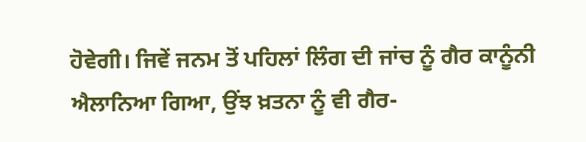ਹੋਵੇਗੀ। ਜਿਵੇਂ ਜਨਮ ਤੋਂ ਪਹਿਲਾਂ ਲਿੰਗ ਦੀ ਜਾਂਚ ਨੂੰ ਗੈਰ ਕਾਨੂੰਨੀ ਐਲਾਨਿਆ ਗਿਆ, ਉਂਝ ਖ਼ਤਨਾ ਨੂੰ ਵੀ ਗੈਰ-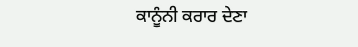ਕਾਨੂੰਨੀ ਕਰਾਰ ਦੇਣਾ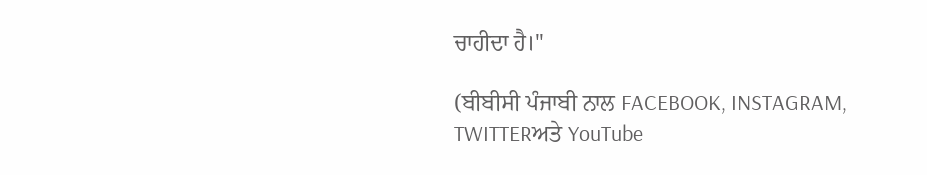ਚਾਹੀਦਾ ਹੈ।''

(ਬੀਬੀਸੀ ਪੰਜਾਬੀ ਨਾਲ FACEBOOK, INSTAGRAM, TWITTERਅਤੇ YouTube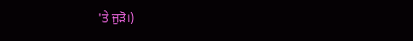'ਤੇ ਜੁੜੋ।)